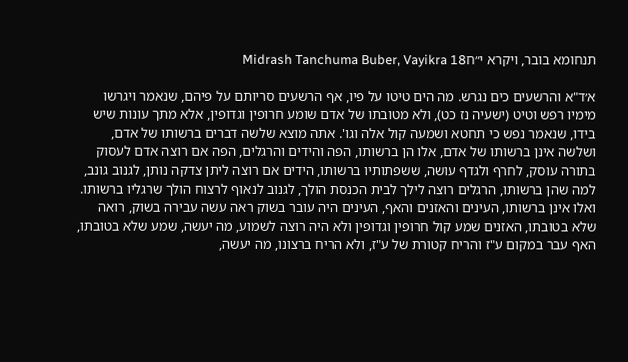תנחומא בובר, ויקרא י״חMidrash Tanchuma Buber, Vayikra 18

א׳ד"א והרשעים כים נגרש. מה הים טיטו על פיו, אף הרשעים סריותם על פיהם, שנאמר ויגרשו מימיו רפש וטיט (ישעיה נז כט), ולא מטובתו של אדם שומע חרופין וגדופין, אלא מתך עונות שיש בידו, שנאמר נפש כי תחטא ושמעה קול אלה וגו'. אתה מוצא שלשה דברים ברשותו של אדם, ושלשה אינן ברשותו של אדם, אלו הן ברשותו, הפה והידים והרגלים, הפה אם רוצה אדם לעסוק בתורה עוסק, לחרף ולגדף עושה, ששפתותיו ברשותו, הידים אם רוצה ליתן צדקה נותן, לגנוב גונב, למה שהן ברשותו, הרגלים רוצה לילך לבית הכנסת הולך, לגנוב לנאוף לרצוח הולך שרגליו ברשותו. ואלו אינן ברשותו, העינים והאזנים והאף, העינים היה עובר בשוק ראה עשה עבירה בשוק, רואה שלא בטובתו, האזנים שמע קול חרופין וגדופין ולא היה רוצה לשמוע, מה יעשה, שמע שלא בטובתו, האף עבר במקום ע"ז והריח קטורת של ע"ז, ולא הריח ברצונו, מה יעשה,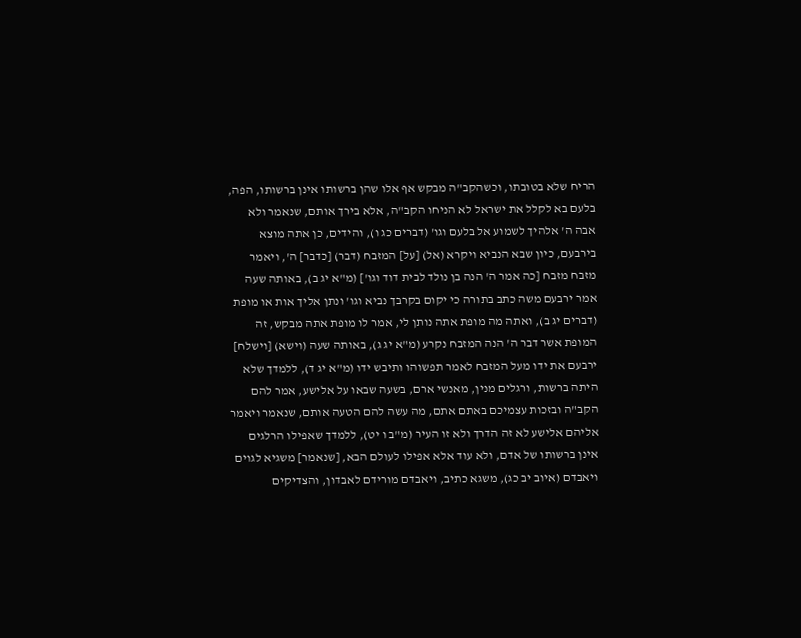הריח שלא בטובתו, וכשהקב"ה מבקש אף אלו שהן ברשותו אינן ברשותו, הפה, בלעם בא לקלל את ישראל לא הניחו הקב"ה, אלא בירך אותם, שנאמר ולא אבה ה' אלהיך לשמוע אל בלעם וגו' (דברים כג ו), והידים, כן אתה מוצא בירבעם, כיון שבא הנביא ויקרא (אל) [על] המזבח (דבר) [כדבר] ה', ויאמר מזבח מזבח [כה אמר ה' הנה בן נולד לבית דוד וגו'] (מ"א יג ב), באותה שעה אמר ירבעם משה כתב בתורה כי יקום בקרבך נביא וגו' ונתן אליך אות או מופת (דברים יג ב), ואתה מה מופת אתה נותן לי, אמר לו מופת אתה מבקש, זה המופת אשר דבר ה' הנה המזבח נקרע (מ"א יג ג), באותה שעה (וישא) [וישלח] ירבעם את ידו מעל המזבח לאמר תפשוהו ותיבש ידו (מ"א יג ד), ללמדך שלא היתה ברשות, ורגלים מנין, מאנשי ארם, בשעה שבאו על אלישע, אמר להם הקב"ה ובזכות עצמיכם באתם אתם, מה עשה להם הטעה אותם, שנאמר ויאמר אליהם אלישע לא זה הדרך ולא זו העיר (מ"ב ו יט), ללמדך שאפילו הרלגים אינן ברשותו של אדם, ולא עוד אלא אפילו לעולם הבא, [שנאמר] משגיא לגוים ויאבדם (איוב יב כג), משגא כתיב, ויאבדם מורידם לאבדון, והצדיקים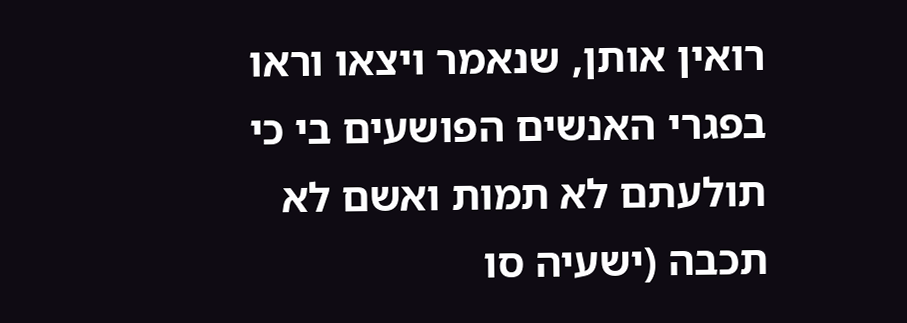רואין אותן, שנאמר ויצאו וראו בפגרי האנשים הפושעים בי כי תולעתם לא תמות ואשם לא תכבה (ישעיה סו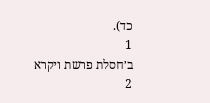כד).
1
ב׳חסלת פרשת ויקרא
2